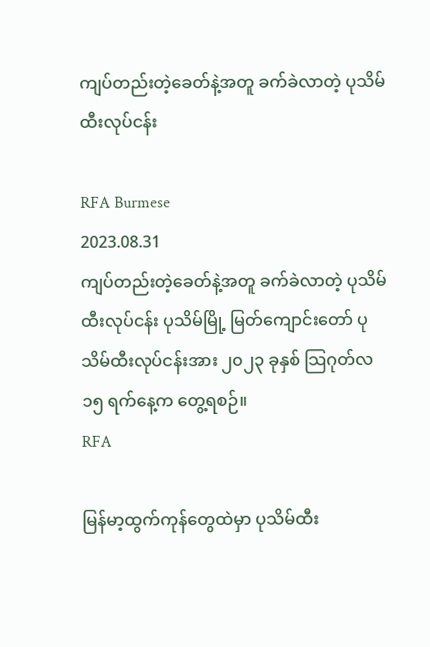ကျပ်တည်းတဲ့ခေတ်နဲ့အတူ ခက်ခဲလာတဲ့ ပုသိမ်ထီးလုပ်ငန်း

RFA Burmese
2023.08.31
ကျပ်တည်းတဲ့ခေတ်နဲ့အတူ ခက်ခဲလာတဲ့ ပုသိမ်ထီးလုပ်ငန်း ပုသိမ်မြို့ မြတ်ကျောင်းတော် ပုသိမ်ထီးလုပ်ငန်းအား ၂၀၂၃ ခုနှစ် သြဂုတ်လ ၁၅ ရက်နေ့က တွေ့ရစဉ်။
RFA

မြန်မာ့ထွက်ကုန်တွေထဲမှာ ပုသိမ်ထီး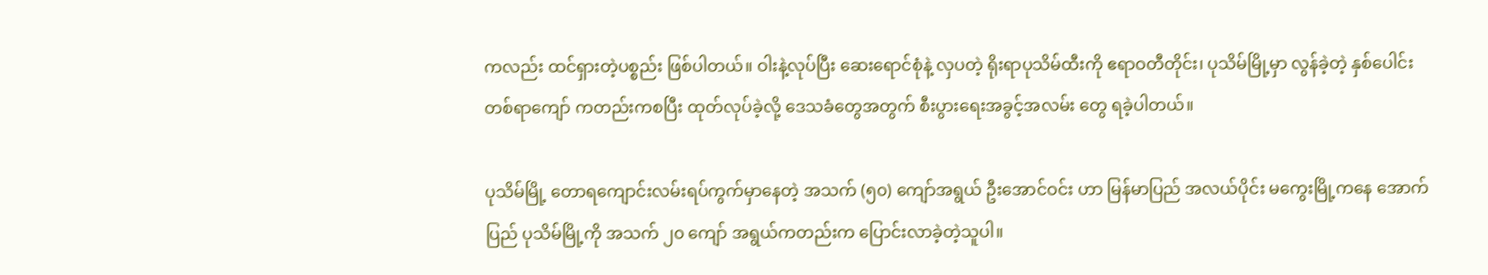ကလည်း ထင်ရှားတဲ့ပစ္စည်း ဖြစ်ပါတယ်။ ဝါးနဲ့လုပ်ပြီး ဆေးရောင်စုံနဲ့ လှပတဲ့ ရိုးရာပုသိမ်ထီးကို ဧရာဝတီတိုင်း၊ ပုသိမ်မြို့မှာ လွန်ခဲ့တဲ့ နှစ်ပေါင်း တစ်ရာကျော် ကတည်းကစပြီး ထုတ်လုပ်ခဲ့လို့ ဒေသခံတွေအတွက် စီးပွားရေးအခွင့်အလမ်း တွေ ရခဲ့ပါတယ်။

ပုသိမ်မြို့ တောရကျောင်းလမ်းရပ်ကွက်မှာနေတဲ့ အသက် (၅၀) ကျော်အရွယ် ဦးအောင်ဝင်း ဟာ မြန်မာပြည် အလယ်ပိုင်း မကွေးမြို့ကနေ အောက်ပြည် ပုသိမ်မြို့ကို အသက် ၂၀ ကျော် အရွယ်ကတည်းက ပြောင်းလာခဲ့တဲ့သူပါ။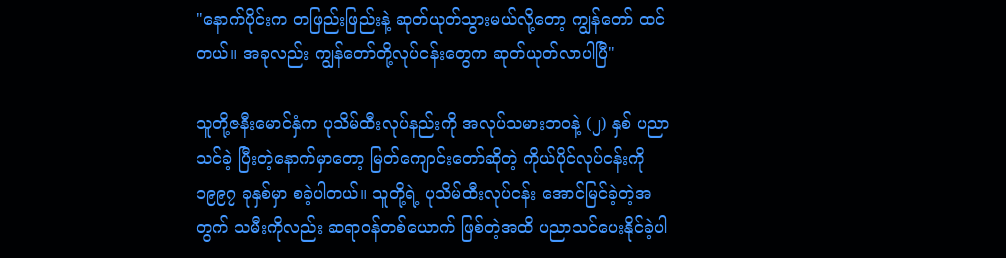"နောက်ပိုင်းက တဖြည်းဖြည်းနဲ့ ဆုတ်ယုတ်သွားမယ်လို့တော့ ကျွန်တော် ထင်တယ်။ အခုလည်း ကျွန်တော်တို့လုပ်ငန်းတွေက ဆုတ်ယုတ်လာပါပြီ"

သူတို့ဇနီးမောင်နှံက ပုသိမ်ထီးလုပ်နည်းကို အလုပ်သမားဘဝနဲ့ (၂) နှစ် ပညာသင်ခဲ့ ပြီးတဲ့နောက်မှာတော့ မြတ်ကျောင်းတော်ဆိုတဲ့ ကိုယ်ပိုင်လုပ်ငန်းကို ၁၉၉၇ ခုနှစ်မှာ စခဲ့ပါတယ်။ သူတို့ရဲ့ ပုသိမ်ထီးလုပ်ငန်း အောင်မြင်ခဲ့တဲ့အတွက် သမီးကိုလည်း ဆရာဝန်တစ်ယောက် ဖြစ်တဲ့အထိ ပညာသင်ပေးနိုင်ခဲ့ပါ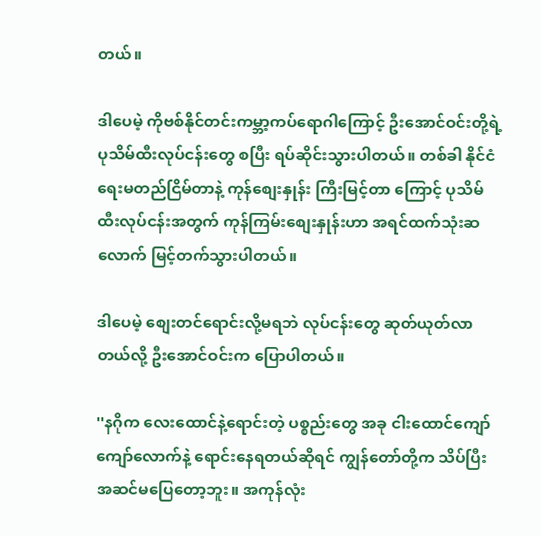တယ်။

ဒါပေမဲ့ ကိုဗစ်နိုင်တင်းကမ္ဘာ့ကပ်ရောဂါကြောင့် ဦးအောင်ဝင်းတို့ရဲ့ ပုသိမ်ထီးလုပ်ငန်းတွေ စပြီး ရပ်ဆိုင်းသွားပါတယ်။ တစ်ခါ နိုင်ငံရေးမတည်ငြိမ်တာနဲ့ ကုန်စျေးနှုန်း ကြီးမြင့်တာ ကြောင့် ပုသိမ်ထီးလုပ်ငန်းအတွက် ကုန်ကြမ်းစျေးနှုန်းဟာ အရင်ထက်သုံးဆလောက် မြင့်တက်သွားပါတယ်။

ဒါပေမဲ့ စျေးတင်ရောင်းလို့မရဘဲ လုပ်ငန်းတွေ ဆုတ်ယုတ်လာတယ်လို့ ဦးအောင်ဝင်းက ပြောပါတယ်။

''နဂိုက လေးထောင်နဲ့ရောင်းတဲ့ ပစ္စည်းတွေ အခု ငါးထောင်ကျော်ကျော်လောက်နဲ့ ရောင်းနေရတယ်ဆိုရင် ကျွန်တော်တို့က သိပ်ပြီး အဆင်မပြေတော့ဘူး။ အကုန်လုံး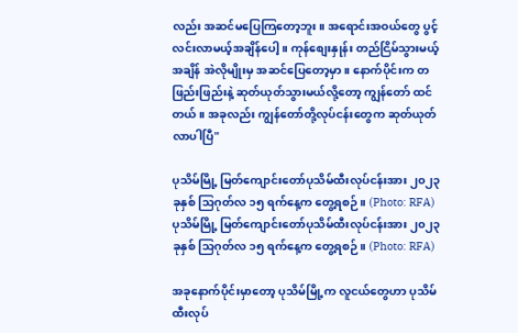လည်း အဆင်မပြေကြတော့ဘူး။ အရောင်းအဝယ်တွေ ပွင့်လင်းလာမယ့်အချိန်ပေါ့။ ကုန်စျေးနှုန်း တည်ငြိမ်သွားမယ့်အချိန် အဲလိုမျိုးမှ အဆင်ပြေတော့မှာ။ နောက်ပိုင်းက တဖြည်းဖြည်းနဲ့ ဆုတ်ယုတ်သွားမယ်လို့တော့ ကျွန်တော် ထင်တယ်။ အခုလည်း ကျွန်တော်တို့လုပ်ငန်းတွေက ဆုတ်ယုတ်လာပါပြီ"

ပုသိမ်မြို့ မြတ်ကျောင်းတော်ပုသိမ်ထီးလုပ်ငန်းအား ၂၀၂၃ ခုနှစ် သြဂုတ်လ ၁၅ ရက်နေ့က တွေ့ရစဉ်။ (Photo: RFA)
ပုသိမ်မြို့ မြတ်ကျောင်းတော်ပုသိမ်ထီးလုပ်ငန်းအား ၂၀၂၃ ခုနှစ် သြဂုတ်လ ၁၅ ရက်နေ့က တွေ့ရစဉ်။ (Photo: RFA)

အခုနောက်ပိုင်းမှာတော့ ပုသိမ်မြို့က လူငယ်တွေဟာ ပုသိမ်ထီးလုပ်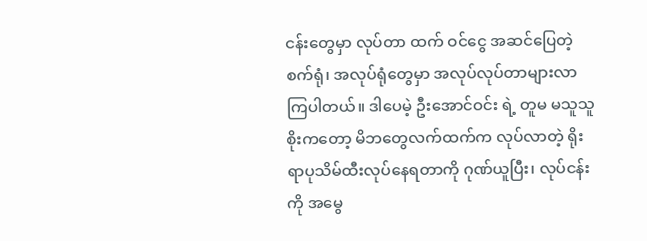ငန်းတွေမှာ လုပ်တာ ထက် ဝင်ငွေ အဆင်ပြေတဲ့ စက်ရုံ၊ အလုပ်ရုံတွေမှာ အလုပ်လုပ်တာများလာကြပါတယ်။ ဒါပေမဲ့ ဦးအောင်ဝင်း ရဲ့ တူမ မသူသူစိုးကတော့ မိဘတွေလက်ထက်က လုပ်လာတဲ့ ရိုးရာပုသိမ်ထီးလုပ်နေရတာကို ဂုဏ်ယူပြီး၊ လုပ်ငန်းကို အမွေ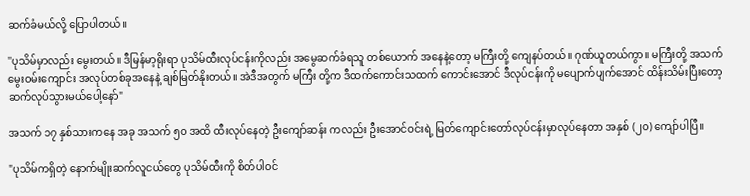ဆက်ခံမယ်လို့ ပြောပါတယ်။

''ပုသိမ်မှာလည်း မွေးတယ်။ ဒီမြန်မာ့ရိုးရာ ပုသိမ်ထီးလုပ်ငန်းကိုလည်း အမွေဆက်ခံရသူ တစ်ယောက် အနေနဲ့တော့ မကြီးတို့ ကျေနပ်တယ်။ ဂုဏ်ယူတယ်ကွာ။ မကြီးတို့ အသက်မွေးဝမ်းကျောင်း အလုပ်တစ်ခုအနေနဲ့ ချစ်မြတ်နိုးတယ်။ အဲဒီအတွက် မကြီး တို့က ဒီထက်ကောင်းသထက် ကောင်းအောင် ဒီလုပ်ငန်းကို မပျောက်ပျက်အောင် ထိန်းသိမ်းပြီးတော့ ဆက်လုပ်သွားမယ်ပေါ့နော်"

အသက် ၁၇ နှစ်သားကနေ အခု အသက် ၅၀ အထိ ထီးလုပ်နေတဲ့ ဦးကျော်ဆန်း ကလည်း ဦးအောင်ဝင်းရဲ့ မြတ်ကျောင်းတော်လုပ်ငန်းမှာလုပ်နေတာ အနှစ် (၂၀) ကျော်ပါပြီ။

"ပုသိမ်ကရှိတဲ့ နောက်မျိုးဆက်လူငယ်တွေ ပုသိမ်ထီးကို စိတ်ပါဝင်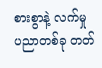စားစွာနဲ့ လက်မှု ပညာတစ်ခု တတ်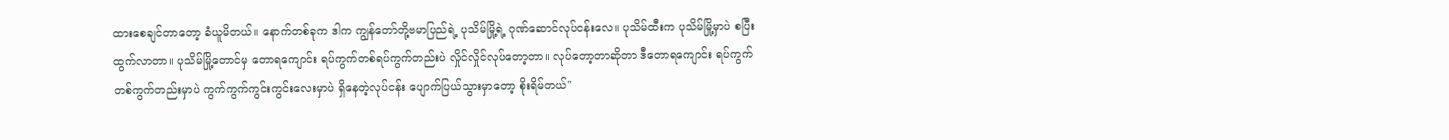ထားစေချင်တာတော့ ခံယူမိတယ်။ နောက်တစ်ခုက ဒါက ကျွန်တော်တို့ဗမာပြည်ရဲ့ ပုသိမ်မြို့ရဲ့ ဂုဏ်ဆောင်လုပ်ငန်းလေ။ ပုသိမ်ထီးက ပုသိမ်မြို့မှာပဲ စပြီးထွက်လာတာ။ ပုသိမ်မြို့တောင်မှ တောရကျောင်း ရပ်ကွက်တစ်ရပ်ကွက်တည်းပဲ လှိုင်လှိုင်လုပ်တော့တာ။ လုပ်တော့တာဆိုတာ ဒီတောရကျောင်း ရပ်ကွက်တစ်ကွက်တည်းမှာပဲ ကွက်ကွက်ကွင်းကွင်းလေးမှာပဲ ရှိနေတဲ့လုပ်ငန်း ပျောက်ပြယ်သွားမှာတော့ စိုးရိမ်တယ်"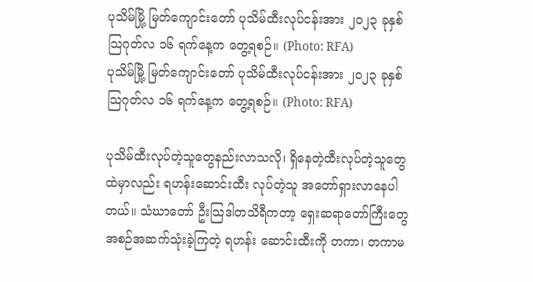ပုသိမ်မြို့ မြတ်ကျောင်းတော် ပုသိမ်ထီးလုပ်ငန်းအား ၂၀၂၃ ခုနှစ် သြဂုတ်လ ၁၆ ရက်နေ့က တွေ့ရစဉ်။ (Photo: RFA)
ပုသိမ်မြို့ မြတ်ကျောင်းတော် ပုသိမ်ထီးလုပ်ငန်းအား ၂၀၂၃ ခုနှစ် သြဂုတ်လ ၁၆ ရက်နေ့က တွေ့ရစဉ်။ (Photo: RFA)

ပုသိမ်ထီးလုပ်တဲ့သူတွေနည်းလာသလို၊ ရှိနေတဲ့ထီးလုပ်တဲ့သူတွေထဲမှာလည်း ရဟန်းဆောင်းထီး လုပ်တဲ့သူ အတော်ရှားလာနေပါတယ်။ သံဃာတော် ဦးသြဒါတသိရီကတာ့ ရှေးဆရာတော်ကြီးတွေ အစဉ်အဆက်သုံးခဲ့ကြတဲ့ ရဟန်း ဆောင်းထီးကို တကာ၊ တကာမ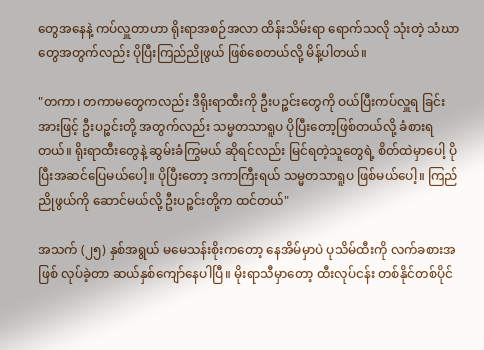တွေအနေနဲ့ ကပ်လှူတာဟာ ရိုးရာအစဉ်အလာ ထိန်းသိမ်းရာ ရောက်သလို သုံးတဲ့ သံဃာတွေအတွက်လည်း ပိုပြီးကြည်ညိုဖွယ် ဖြစ်စေတယ်လို့ မိန့်ပါတယ်။

"တကာ၊ တကာမတွေကလည်း ဒီရိုးရာထီးကို ဦးပဉ္စင်းတွေကို ဝယ်ပြီးကပ်လှူရ ခြင်းအားဖြင့် ဦးပဉ္စင်းတို့ အတွက်လည်း သမ္မတသာရူပ ပိုပြီးတော့ဖြစ်တယ်လို့ ခံစားရတယ်။ ရိုးရာထီးတွေနဲ့ ဆွမ်းခံကြွမယ် ဆိုရင်လည်း မြင်ရတဲ့သူတွေရဲ့ စိတ်ထဲမှာပေါ့ ပိုပြီးအဆင်ပြေမယ်ပေါ့။ ပိုပြီးတော့ ဒကာကြီးရယ် သမ္မတသာရူပ ဖြစ်မယ်ပေါ့။ ကြည်ညိုဖွယ်ကို ဆောင်မယ်လို့ ဦးပဉ္စင်းတို့က ထင်တယ်"

အသက် (၂၅) နှစ်အရွယ် မမေသန်းစိုးကတော့ နေအိမ်မှာပဲ ပုသိမ်ထီးကို လက်ခစားအဖြစ် လုပ်ခဲ့တာ ဆယ်နှစ်ကျော်နေပါပြီ။ မိုးရာသီမှာတော့ ထီးလုပ်ငန်း တစ်နိုင်တစ်ပိုင်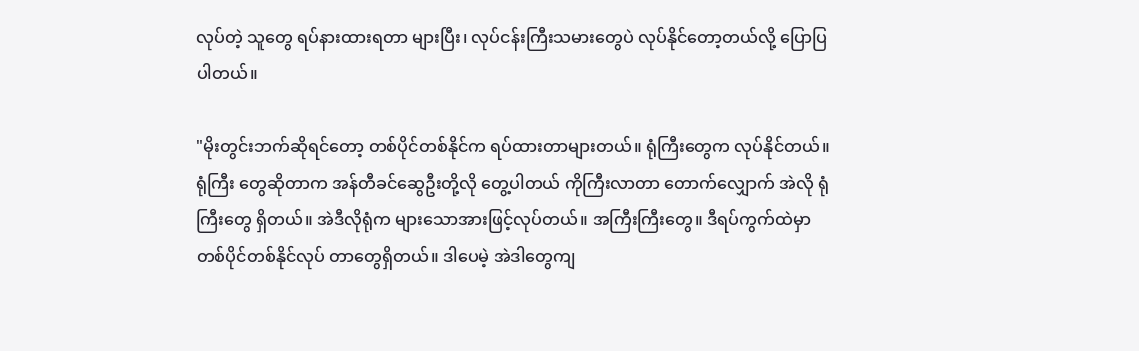လုပ်တဲ့ သူတွေ ရပ်နားထားရတာ များပြီး၊ လုပ်ငန်းကြီးသမားတွေပဲ လုပ်နိုင်တော့တယ်လို့ ပြောပြပါတယ်။

"မိုးတွင်းဘက်ဆိုရင်တော့ တစ်ပိုင်တစ်နိုင်က ရပ်ထားတာများတယ်။ ရုံကြီးတွေက လုပ်နိုင်တယ်။ ရုံကြီး တွေဆိုတာက အန်တီခင်ဆွေဦးတို့လို တွေ့ပါတယ် ကိုကြီးလာတာ တောက်လျှောက် အဲလို ရုံကြီးတွေ ရှိတယ်။ အဲဒီလိုရုံက များသောအားဖြင့်လုပ်တယ်။ အကြီးကြီးတွေ။ ဒီရပ်ကွက်ထဲမှာ တစ်ပိုင်တစ်နိုင်လုပ် တာတွေရှိတယ်။ ဒါပေမဲ့ အဲဒါတွေကျ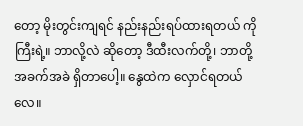တော့ မိုးတွင်းကျရင် နည်းနည်းရပ်ထားရတယ် ကိုကြီးရဲ့။ ဘာလို့လဲ ဆိုတော့ ဒီထီးလက်တို့၊ ဘာတို့ အခက်အခဲ ရှိတာပေါ့။ နွေထဲက လှောင်ရတယ်လေ။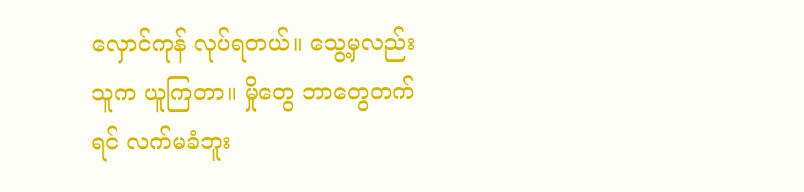လှောင်ကုန် လုပ်ရတယ်။ သွေ့မှလည်း သူက ယူကြတာ။ မှိုတွေ ဘာတွေတက်ရင် လက်မခံဘူး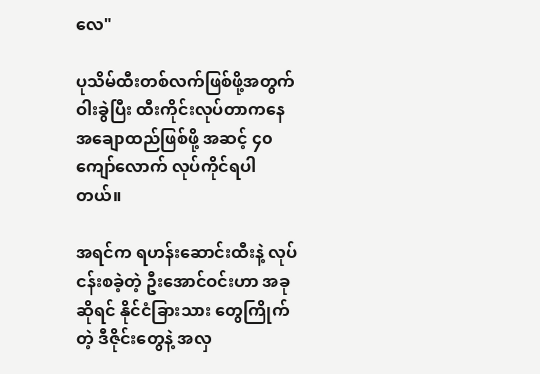လေ"

ပုသိမ်ထီးတစ်လက်ဖြစ်ဖို့အတွက် ဝါးခွဲပြီး ထီးကိုင်းလုပ်တာကနေ အချောထည်ဖြစ်ဖို့ အဆင့် ၄၀ ကျော်လောက် လုပ်ကိုင်ရပါတယ်။

အရင်က ရဟန်းဆောင်းထီးနဲ့ လုပ်ငန်းစခဲ့တဲ့ ဦးအောင်ဝင်းဟာ အခုဆိုရင် နိုင်ငံခြားသား တွေကြိုက်တဲ့ ဒီဇိုင်းတွေနဲ့ အလှ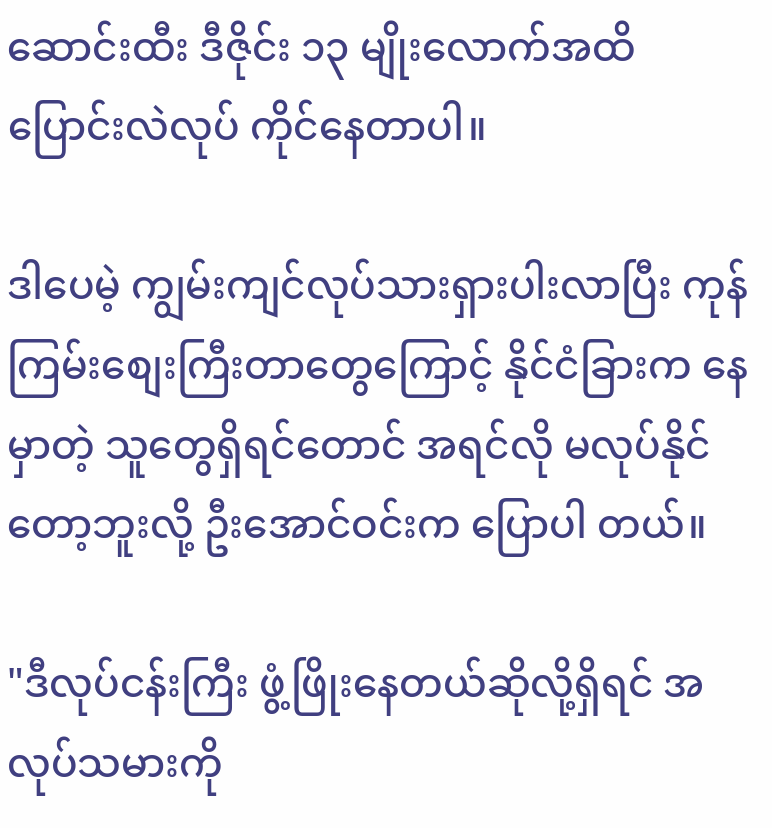ဆောင်းထီး ဒီဇိုင်း ၁၃ မျိုးလောက်အထိ ပြောင်းလဲလုပ် ကိုင်နေတာပါ။

ဒါပေမဲ့ ကျွမ်းကျင်လုပ်သားရှားပါးလာပြီး ကုန်ကြမ်းစျေးကြီးတာတွေကြောင့် နိုင်ငံခြားက နေမှာတဲ့ သူတွေရှိရင်တောင် အရင်လို မလုပ်နိုင်တော့ဘူးလို့ ဦးအောင်ဝင်းက ပြောပါ တယ်။

"ဒီလုပ်ငန်းကြီး ဖွံ့ဖြိုးနေတယ်ဆိုလို့ရှိရင် အလုပ်သမားကို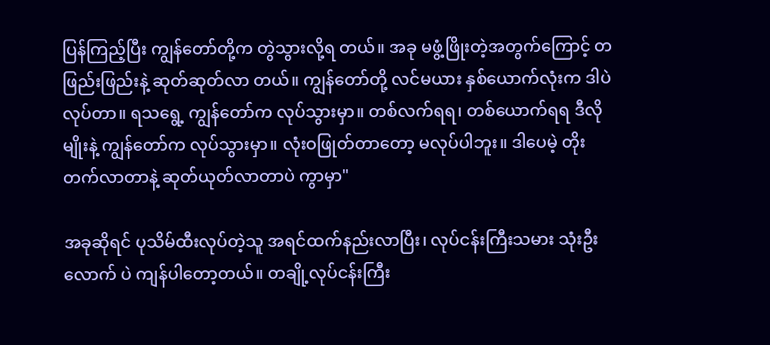ပြန်ကြည့်ပြီး ကျွန်တော်တို့က တွဲသွားလို့ရ တယ်။ အခု မဖွံ့ဖြိုးတဲ့အတွက်ကြောင့် တဖြည်းဖြည်းနဲ့ ဆုတ်ဆုတ်လာ တယ်။ ကျွန်တော်တို့ လင်မယား နှစ်ယောက်လုံးက ဒါပဲလုပ်တာ။ ရသရွေ့ ကျွန်တော်က လုပ်သွားမှာ။ တစ်လက်ရရ၊ တစ်ယောက်ရရ ဒီလိုမျိုးနဲ့ ကျွန်တော်က လုပ်သွားမှာ။ လုံးဝဖြုတ်တာတော့ မလုပ်ပါဘူး။ ဒါပေမဲ့ တိုးတက်လာတာနဲ့ ဆုတ်ယုတ်လာတာပဲ ကွာမှာ"

အခုဆိုရင် ပုသိမ်ထီးလုပ်တဲ့သူ အရင်ထက်နည်းလာပြီး၊ လုပ်ငန်းကြီးသမား သုံးဦးလောက် ပဲ ကျန်ပါတော့တယ်။ တချို့လုပ်ငန်းကြီး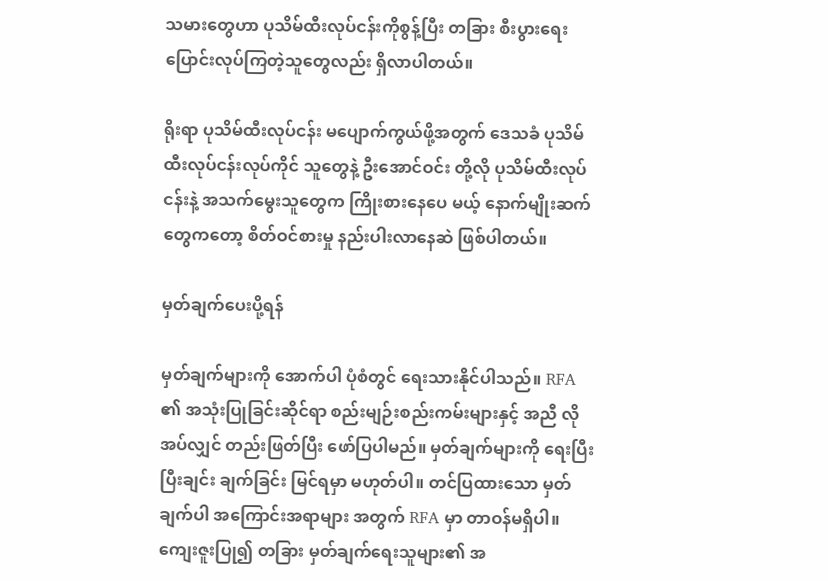သမားတွေဟာ ပုသိမ်ထီးလုပ်ငန်းကိုစွန့်ပြီး တခြား စီးပွားရေး ပြောင်းလုပ်ကြတဲ့သူတွေလည်း ရှိလာပါတယ်။

ရိုးရာ ပုသိမ်ထီးလုပ်ငန်း မပျောက်ကွယ်ဖို့အတွက် ဒေသခံ ပုသိမ်ထီးလုပ်ငန်းလုပ်ကိုင် သူတွေနဲ့ ဦးအောင်ဝင်း တို့လို ပုသိမ်ထီးလုပ်ငန်းနဲ့ အသက်မွေးသူတွေက ကြိုးစားနေပေ မယ့် နောက်မျိုးဆက်တွေကတော့ စိတ်ဝင်စားမှု နည်းပါးလာနေဆဲ ဖြစ်ပါတယ်။

မှတ်ချက်ပေးပို့ရန်

မှတ်ချက်များကို အောက်ပါ ပုံစံတွင် ရေးသားနိုင်ပါသည်။ RFA ၏ အသုံးပြုခြင်းဆိုင်ရာ စည်းမျဉ်းစည်းကမ်းများနှင့် အညီ လိုအပ်လျှင် တည်းဖြတ်ပြီး ဖော်ပြပါမည်။ မှတ်ချက်များကို ရေးပြီးပြီးချင်း ချက်ခြင်း မြင်ရမှာ မဟုတ်ပါ။ တင်ပြထားသော မှတ်ချက်ပါ အကြောင်းအရာများ အတွက် RFA မှာ တာဝန်မရှိပါ။ ကျေးဇူးပြု၍ တခြား မှတ်ချက်ရေးသူများ၏ အ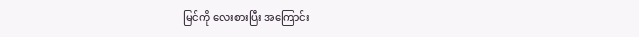မြင်ကို လေးစားပြီး အကြောင်း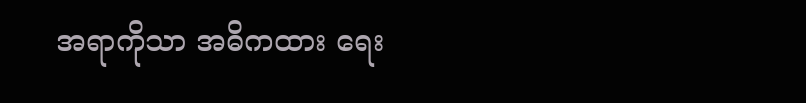အရာကိုသာ အဓိကထား ရေး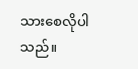သားစေလိုပါသည်။